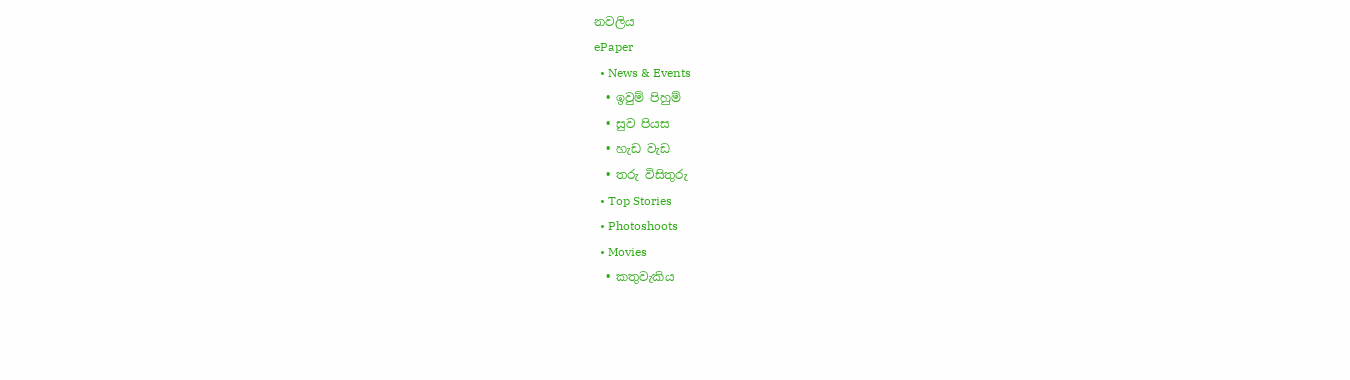නවලිය
ePaper
  • News & Events
  • ඉවුම් පිහුම්
  • සුව පියස
  • හැඩ වැඩ
  • තරු විසිතුරු
  • Top Stories
  • Photoshoots
  • Movies
  • කතුවැකිය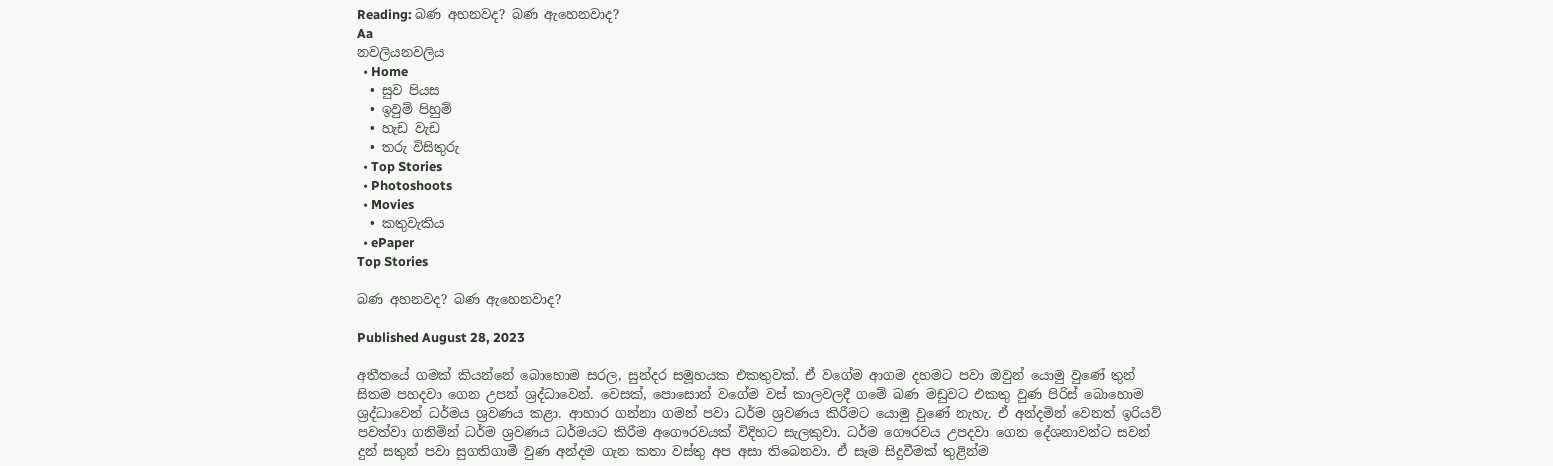Reading: බණ අහනවද? බණ ඇහෙනවාද?
Aa
නවලියනවලිය
  • Home
  • සුව පියස
  • ඉවුම් පිහුම්
  • හැඩ වැඩ
  • තරු විසිතුරු
  • Top Stories
  • Photoshoots
  • Movies
  • කතුවැකිය
  • ePaper
Top Stories

බණ අහනවද? බණ ඇහෙනවාද?

Published August 28, 2023

අතීතයේ ගමක් කියන්නේ බොහොම සරල, සුන්දර සමූහයක එකතුවක්. ඒ වගේම ආගම දහමට පවා ඔවුන් යොමු වුණේ තුන් සිතම පහදවා ගෙන උපන් ශ්‍රද්ධාවෙන්. වෙසක්, පොසොන් වගේම වස් කාලවලදී ගමේ බණ මඩුවට එකතු වුණ පිරිස් බොහොම ශ්‍රද්ධාවෙන් ධර්මය ශ්‍රවණය කළා. ආහාර ගන්නා ගමන් පවා ධර්ම ශ්‍රවණය කිරීමට යොමු වුණේ නැහැ. ඒ අන්දමින් වෙනත් ඉරියව් පවත්වා ගනිමින් ධර්ම ශ්‍රවණය ධර්මයට කිරීම අගෞරවයක් විදිහට සැලකුවා. ධර්ම ගෞරවය උපදවා ගෙන දේශනාවන්ට සවන් දුන් සතුන් පවා සුගතිගාමී වුණ අන්දම ගැන කතා වස්තු අප අසා තිබෙනවා. ඒ සෑම සිදුවීමක් තුළින්ම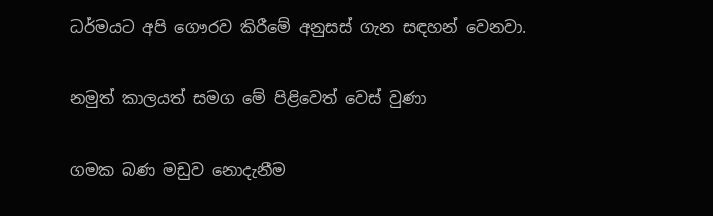ධර්මයට අපි ගෞරව කිරීමේ අනුසස් ගැන සඳහන් වෙනවා.

නමුත් කාලයත් සමග මේ පිළිවෙත් වෙස් වුණා

ගමක බණ මඩුව නොදැනීම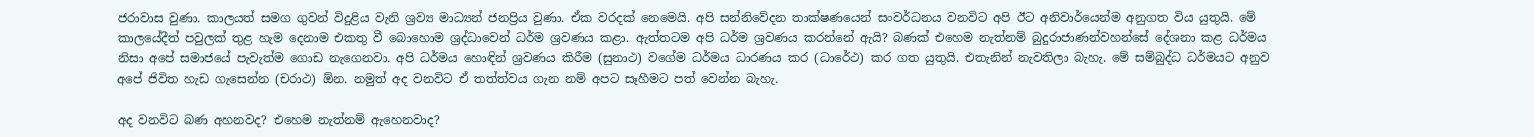ජරාවාස වුණා. කාලයත් සමග ගුවන් විදුළිය වැනි ශ්‍රව්‍ය මාධ්‍යන් ජනප්‍රිය වුණා. ඒක වරදක් නෙමෙයි. අපි සන්නිවේදන තාක්ෂණයෙන් සංවර්ධනය වනවිට අපි ඊට අනිවාර්යෙන්ම අනුගත විය යුතුයි. මේ කාලයේදීත් පවුලක් තුළ හැම දෙනාම එකතු වී බොහොම ශ්‍රද්ධාවෙන් ධර්ම ශ්‍රවණය කළා. ඇත්තටම අපි ධර්ම ශ්‍රවණය කරන්නේ ඇයි? බණක් එහෙම නැත්නම් බුදුරාජාණන්වහන්සේ දේශනා කළ ධර්මය නිසා අපේ සමාජයේ පැවැත්ම ගොඩ නැගෙනවා. අපි ධර්මය හොඳින් ශ්‍රවණය කිරීම (සුනාථ) වගේම ධර්මය ධාරණය කර (ධාරේථ) කර ගත යුතුයි. එතැනින් නැවතිලා බැහැ. මේ සම්බුද්ධ ධර්මයට අනුව අපේ ජිවිත හැඩ ගැසෙන්න (චරාථ) ඕන. නමුත් අද වනවිට ඒ තත්ත්වය ගැන නම් අපට සෑහීමට පත් වෙන්න බැහැ.

අද වනවිට බණ අහනවද? එහෙම නැත්නම් ඇහෙනවාද?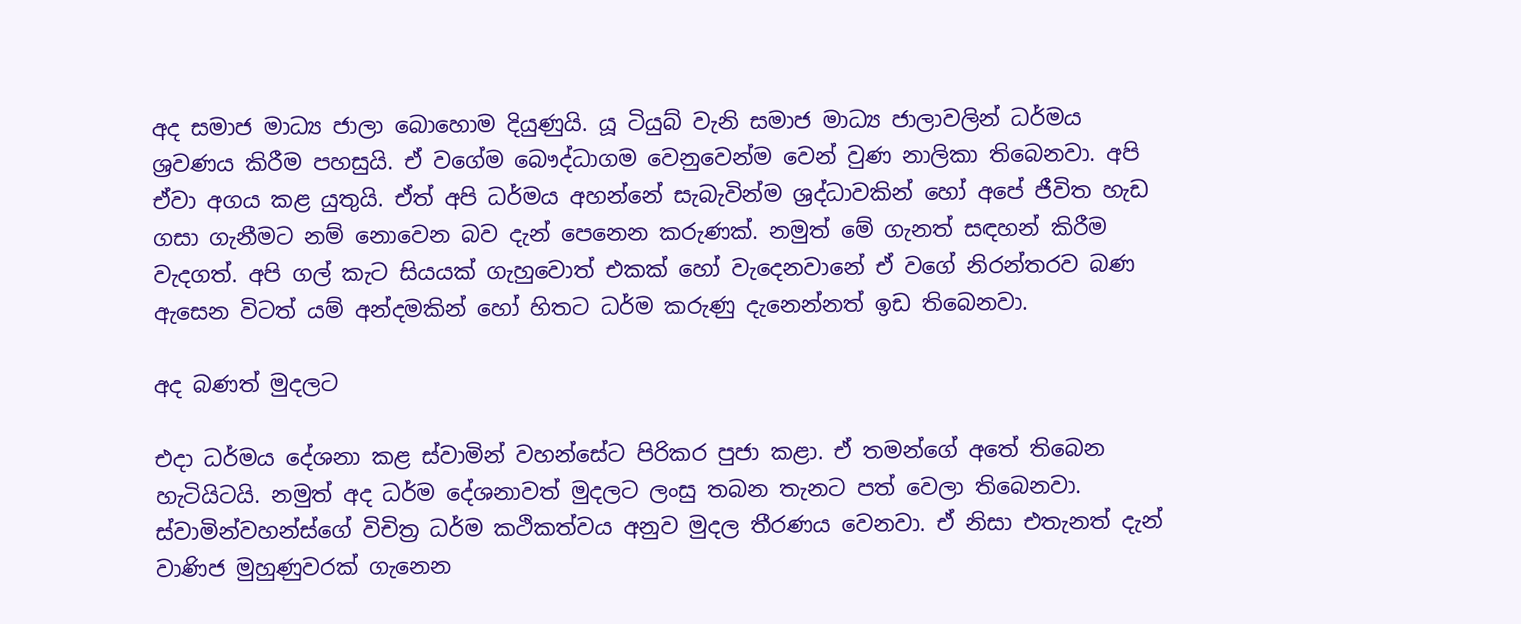අද සමාජ මාධ්‍ය ජාලා බොහොම දියුණුයි. යූ ටියුබ් වැනි සමාජ මාධ්‍ය ජාලාවලින් ධර්මය ශ්‍රවණය කිරීම පහසුයි. ඒ වගේම බෞද්ධාගම වෙනුවෙන්ම වෙන් වුණ නාලිකා තිබෙනවා. අපි ඒවා අගය කළ යුතුයි. ඒත් අපි ධර්මය අහන්නේ සැබැවින්ම ශ්‍රද්ධාවකින් හෝ අපේ ජීවිත හැඩ ගසා ගැනීමට නම් නොවෙන බව දැන් පෙනෙන කරුණක්. නමුත් මේ ගැනත් සඳහන් කිරීම වැදගත්. අපි ගල් කැට සියයක් ගැහුවොත් එකක් හෝ වැදෙනවානේ ඒ වගේ නිරන්තරව බණ ඇසෙන විටත් යම් අන්දමකින් හෝ හිතට ධර්ම කරුණු දැනෙන්නත් ඉඩ තිබෙනවා.

අද බණත් මුදලට

එදා ධර්මය දේශනා කළ ස්වාමින් වහන්සේට පිරිකර පුජා කළා. ඒ තමන්ගේ අතේ තිබෙන හැටියිටයි. නමුත් අද ධර්ම දේශනාවත් මුදලට ලංසු තබන තැනට පත් වෙලා තිබෙනවා. ස්වාමින්වහන්ස්ගේ විචිත්‍ර ධර්ම කථිකත්වය අනුව මුදල තීරණය වෙනවා. ඒ නිසා එතැනත් දැන් වාණිජ මුහුණුවරක් ගැනෙන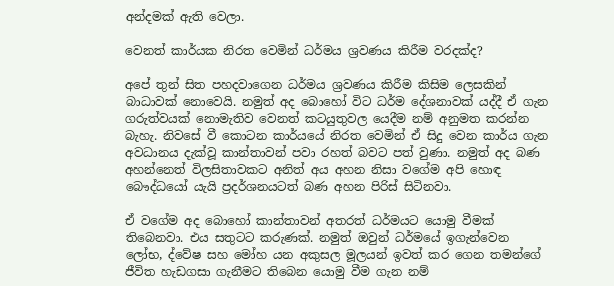අන්දමක් ඇති වෙලා.

වෙනත් කාර්යක නිරත වෙමින් ධර්මය ශ්‍රවණය කිරීම වරදක්ද?

අපේ තුන් සිත පහදවාගෙන ධර්මය ශ්‍රවණය කිරීම කිසිම ලෙසකින් බාධාවක් නොවෙයි. නමුත් අද බොහෝ විට ධර්ම දේශනාවක් යද්දී ඒ ගැන ගරුත්වයක් නොමැතිව වෙනත් කටයුතුවල යෙදීම නම් අනුමත කරන්න බැහැ. නිවසේ වී කොටන කාර්යයේ නිරත වෙමින් ඒ සිදු වෙන කාර්ය ගැන අවධානය දැක්වූ කාන්තාවන් පවා රහත් බවට පත් වුණා. නමුත් අද බණ අහන්නෙත් විලසිතාවකට අනිත් අය අහන නිසා වගේම අපි හොඳ බෞද්ධයෝ යැයි ප්‍රදර්ශනයටත් බණ අහන පිරිස් සිටිනවා.

ඒ වගේම අද බොහෝ කාන්තාවන් අතරත් ධර්මයට යොමු වීමක් තිබෙනවා. එය සතුටට කරුණක්. නමුත් ඔවුන් ධර්මයේ ඉගැන්වෙන ලෝභ, ද්වේෂ සහ මෝහ යන අකුසල මූලයන් ඉවත් කර ගෙන තමන්ගේ ජීවිත හැඩගසා ගැනීමට තිබෙන යොමු වීම ගැන නම්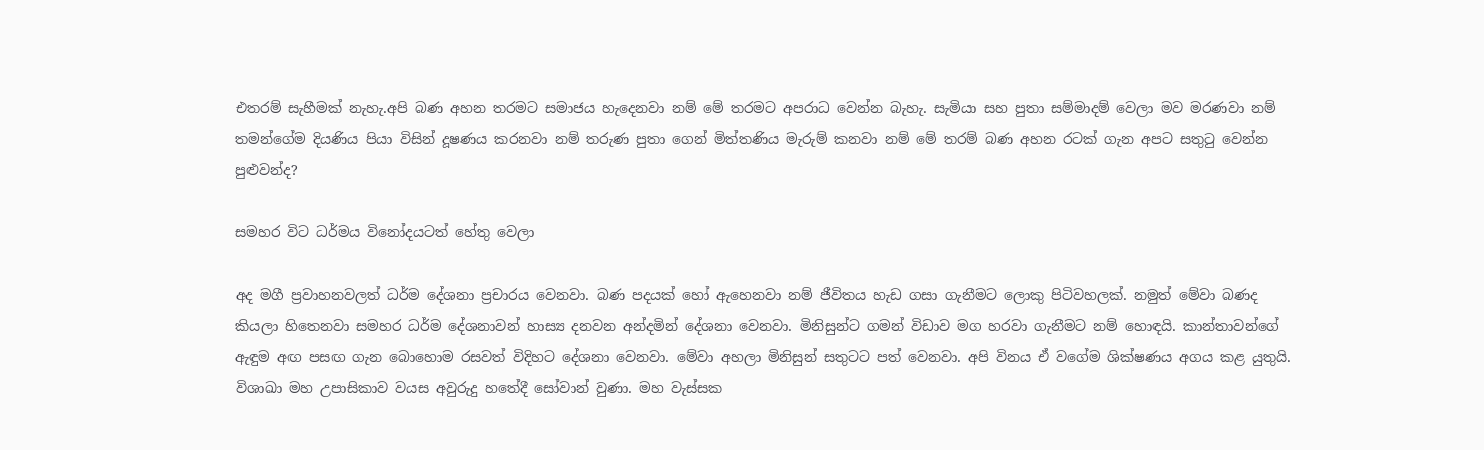එතරම් සැහීමක් නැහැ.අපි බණ අහන තරමට සමාජය හැදෙනවා නම් මේ තරමට අපරාධ වෙන්න බැහැ. සැමියා සහ පුතා සම්මාදම් වෙලා මව මරණවා නම් තමන්ගේම දියණිය පියා විසින් දූෂණය කරනවා නම් තරුණ පුතා ගෙන් මිත්තණිය මැරුම් කනවා නම් මේ තරම් බණ අහන රටක් ගැන අපට සතුටු වෙන්න පුළුවන්ද?

සමහර විට ධර්මය විනෝදයටත් හේතු වෙලා

අද මගී ප්‍රවාහනවලත් ධර්ම දේශනා ප්‍රචාරය වෙනවා. බණ පදයක් හෝ ඇහෙනවා නම් ජීවිතය හැඩ ගසා ගැනීමට ලොකු පිටිවහලක්. නමුත් මේවා බණද කියලා හිතෙනවා සමහර ධර්ම දේශනාවන් හාස්‍ය දනවන අන්දමින් දේශනා වෙනවා. මිනිසුන්ට ගමන් විඩාව මග හරවා ගැනීමට නම් හොඳයි. කාන්තාවන්ගේ ඇඳුම අඟ පසඟ ගැන බොහොම රසවත් විදිහට දේශනා වෙනවා. මේවා අහලා මිනිසුන් සතුටට පත් වෙනවා. අපි විනය ඒ වගේම ශික්ෂණය අගය කළ යුතුයි. විශාඛා මහ උපාසිකාව වයස අවුරුදු හතේදී සෝවාන් වුණා. මහ වැස්සක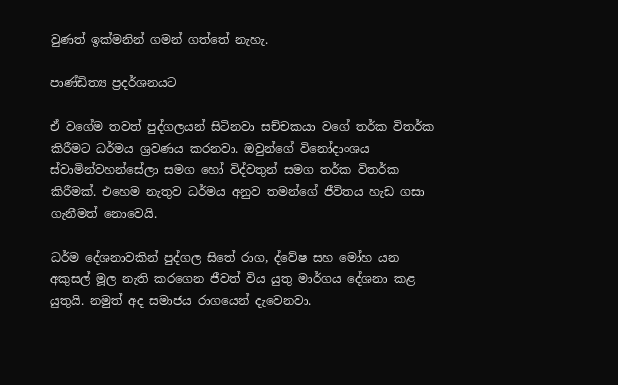වුණත් ඉක්මනින් ගමන් ගත්තේ නැහැ.

පාණ්ඩිත්‍ය ප්‍රදර්ශනයට

ඒ වගේම තවත් පුද්ගලයන් සිටිනවා සච්චකයා වගේ තර්ක විතර්ක කිරීමට ධර්මය ශ්‍රවණය කරනවා. ඔවුන්ගේ විනෝදාංශය ස්වාමින්වහන්සේලා සමග හෝ විද්වතුන් සමග තර්ක විතර්ක කිරීමක්. එහෙම නැතුව ධර්මය අනුව තමන්ගේ ජීවිතය හැඩ ගසා ගැනීමත් නොවෙයි.

ධර්ම දේශනාවකින් පුද්ගල සිතේ රාග, ද්වේෂ සහ මෝහ යන අකුසල් මූල නැති කරගෙන ජීවත් විය යුතු මාර්ගය දේශනා කළ යුතුයි. නමුත් අද සමාජය රාගයෙන් දැවෙනවා.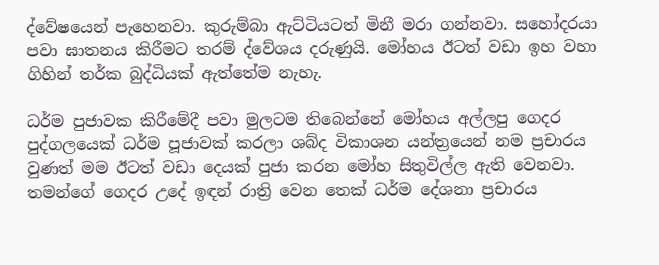ද්වේෂයෙන් පැහෙනවා. කුරුම්බා ඇට්ටියටත් මිනී මරා ගන්නවා. සහෝදරයා පවා ඝාතනය කිරීමට තරම් ද්වේශය දරුණුයි. මෝහය ඊටත් වඩා ඉහ වහා ගිහින් තර්ක බුද්ධියක් ඇත්තේම නැහැ.

ධර්ම පුජාවක කිරීමේදී පවා මුලටම තිබෙන්නේ මෝහය අල්ලපු ගෙදර පුද්ගලයෙක් ධර්ම පූජාවක් කරලා ශබ්ද විකාශන යන්ත්‍රයෙන් නම ප්‍රචාරය වුණත් මම ඊටත් වඩා දෙයක් පුජා කරන මෝහ සිතුවිල්ල ඇති වෙනවා. තමන්ගේ ගෙදර උදේ ඉඳන් රාත්‍රි වෙන තෙක් ධර්ම දේශනා ප්‍රචාරය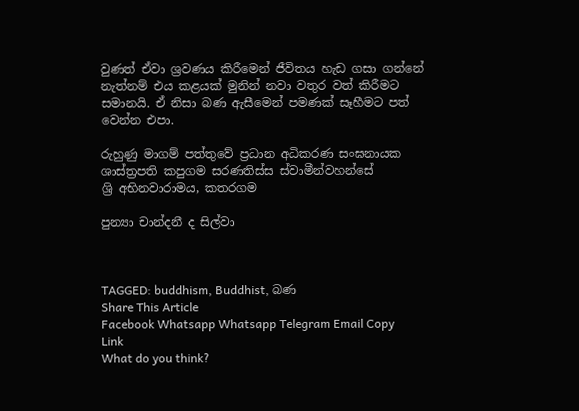වුණත් ඒවා ශ්‍රවණය කිරීමෙන් ජීවිතය හැඩ ගසා ගන්නේ නැත්නම් එය කළයක් මුනින් නවා වතුර වත් කිරීමට සමානයි. ඒ නිසා බණ ඇසීමෙන් පමණක් සෑහීමට පත් වෙන්න එපා.

රුහුණු මාගම් පත්තුවේ ප්‍රධාන අධිකරණ සංඝනායක
ශාස්ත්‍රපති කපුගම සරණතිස්ස ස්වාමීන්වහන්සේ
ශ්‍රි අභිනවාරාමය, කතරගම

පුන්‍යා චාන්දනී ද සිල්වා



TAGGED: buddhism, Buddhist, බණ
Share This Article
Facebook Whatsapp Whatsapp Telegram Email Copy Link
What do you think?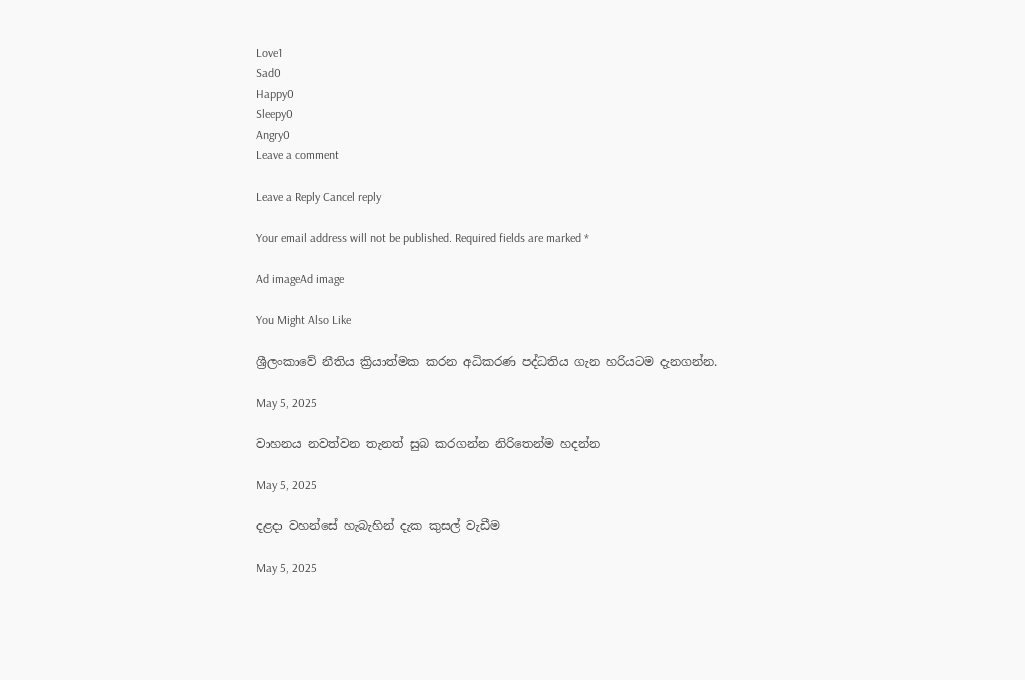Love1
Sad0
Happy0
Sleepy0
Angry0
Leave a comment

Leave a Reply Cancel reply

Your email address will not be published. Required fields are marked *

Ad imageAd image

You Might Also Like

ශ්‍රීලංකාවේ නීතිය ක්‍රියාත්මක කරන අධිකරණ පද්ධතිය ගැන හරියටම දැනගන්න.

May 5, 2025

වාහනය නවත්වන තැනත් සුබ කරගන්න නිරිතෙන්ම හදන්න

May 5, 2025

දළදා වහන්සේ හැබැහින් දැක කුසල් වැඩීම

May 5, 2025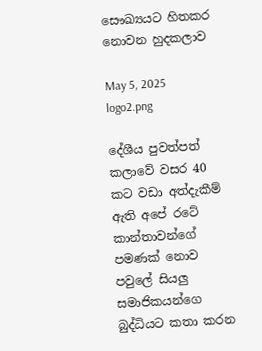සෞඛ්‍යයට හිතකර නොවන හුදකලාව

May 5, 2025
logo2.png

දේශීය පුවත්පත් කලාවේ වසර 40 කට වඩා අත්දැකීම් ඇති අපේ රටේ කාන්තාවන්ගේ පමණක් නොව පවුලේ සියලු සමාජිකයන්ගෙ බුද්ධියට කතා කරන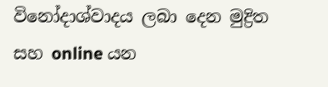විනෝදාශ්වාදය ලබා දෙන මුද්‍රිත සහ online යන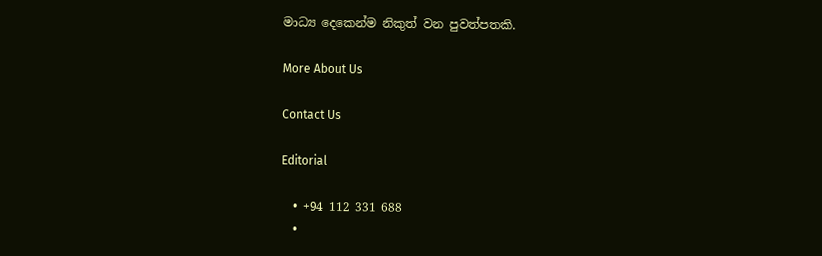මාධ්‍ය දෙකෙන්ම නිකුත් වන පුවත්පතකි.

More About Us

Contact Us

Editorial

  • +94 112 331 688
  •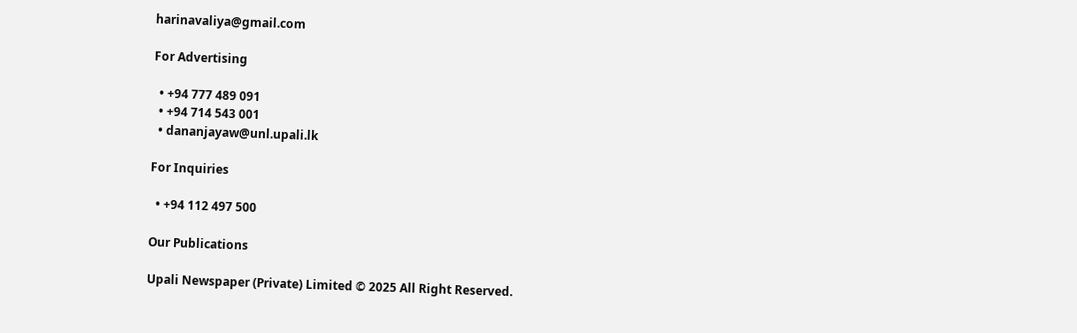harinavaliya@gmail.com

For Advertising

  • +94 777 489 091
  • +94 714 543 001
  • dananjayaw@unl.upali.lk

For Inquiries

  • +94 112 497 500

Our Publications

Upali Newspaper (Private) Limited © 2025 All Right Reserved.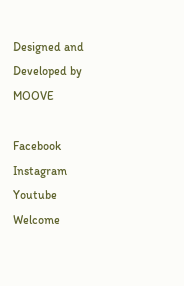Designed and Developed by MOOVE

Facebook Instagram Youtube
Welcome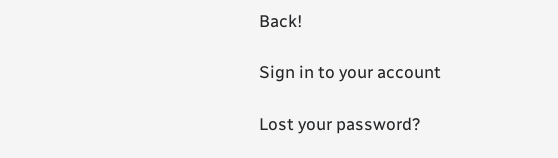Back!

Sign in to your account

Lost your password?